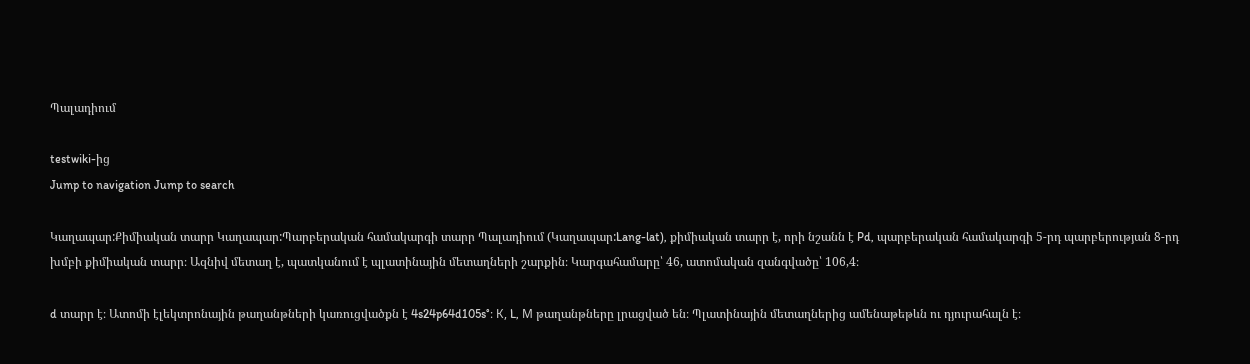Պալադիում

testwiki-ից
Jump to navigation Jump to search

Կաղապար:Քիմիական տարր Կաղապար:Պարբերական համակարգի տարր Պալադիում (Կաղապար:Lang-lat), քիմիական տարր է, որի նշանն է Pd, պարբերական համակարգի 5-րդ պարբերության 8-րդ խմբի քիմիական տարր։ Ազնիվ մետաղ է, պատկանում է պլատինային մետաղների շարքին։ Կարգահամարը՝ 46, ատոմական զանգվածը՝ 106,4։

d տարր է։ Ատոմի էլեկտրոնային թաղանթների կառուցվածքն է 4s24p64d105s°։ К, L, М թաղանթները լրացված են։ Պլատինային մետաղներից ամենաթեթևն ու դյուրահալն է։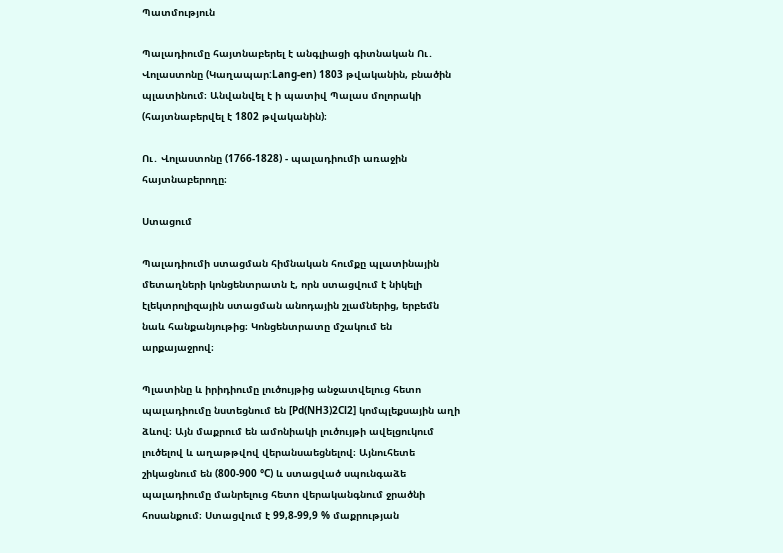Պատմություն

Պալադիումը հայտնաբերել է անգլիացի գիտնական Ու․ Վոլաստոնը (Կաղապար:Lang-en) 1803 թվականին, բնածին պլատինում։ Անվանվել է ի պատիվ Պալաս մոլորակի (հայտնաբերվել է 1802 թվականին)։

Ու․ Վոլաստոնը (1766-1828) - պալադիումի առաջին հայտնաբերողը։

Ստացում

Պալադիումի ստացման հիմնական հումքը պլատինային մետաղների կոնցենտրատն է, որն ստացվում է նիկելի էլեկտրոլիզային ստացման անոդային շլամներից, երբեմն նաև հանքանյութից։ Կոնցենտրատը մշակում են արքայաջրով։

Պլատինը և իրիդիումը լուծույթից անջատվելուց հետո պալադիումը նստեցնում են [Pd(NH3)2Cl2] կոմպլեքսային աղի ձևով։ Այն մաքրում են ամոնիակի լուծույթի ավելցուկում լուծելով և աղաթթվով վերանսաեցնելով։ Այնուհետե շիկացնում են (800-900 °C) և ստացված սպունգաձե պալադիումը մանրելուց հետո վերականգնում ջրածնի հոսանքում։ Ստացվում է 99,8-99,9 % մաքրության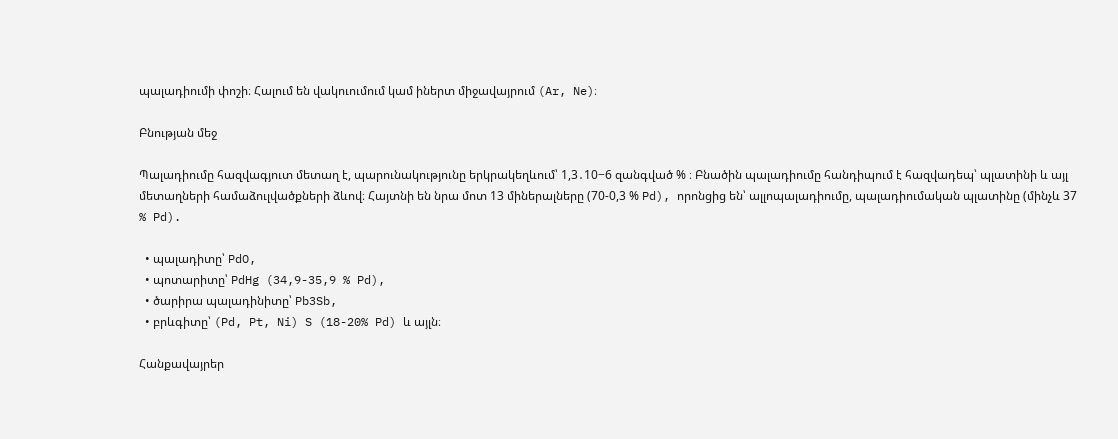պալադիումի փոշի։ Հալում են վակուումում կամ իներտ միջավայրում (Ar, Ne)։

Բնության մեջ

Պալադիումը հազվագյուտ մետաղ է, պարունակությունը երկրակեղևում՝ 1,3․10−6 զանգված % ։ Բնածին պալադիումը հանդիպում է հազվադեպ՝ պլատինի և այլ մետաղների համաձուլվածքների ձևով։ Հայտնի են նրա մոտ 13 միներալները (70-0,3 % Pd), որոնցից են՝ ալլոպալադիումը, պալադիումական պլատինը (մինչև 37 % Pd).

  • պալադիտը՝ PdO,
  • պոտարիտը՝ PdHg (34,9-35,9 % Pd),
  • ծարիրա պալադինիտը՝ Pb3Sb,
  • բրևգիտը՝ (Pd, Pt, Ni) S (18-20% Pd) և այլն։

Հանքավայրեր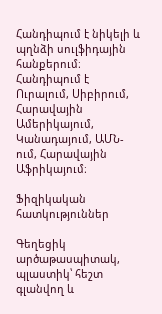Հանդիպում է նիկելի և պղնձի սուլֆիդային հանքերում։ Հանդիպում է Ուրալում, Սիբիրում, Հարավային Ամերիկայում, Կանադայում, ԱՄՆ-ում, Հարավային Աֆրիկայում։

Ֆիզիկական հատկություններ

Գեղեցիկ արծաթասպիտակ, պլաստիկ՝ հեշտ գլանվող և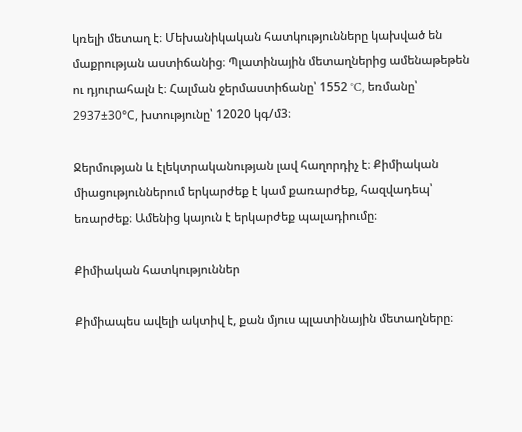կռելի մետաղ է։ Մեխանիկական հատկությունները կախված են մաքրության աստիճանից։ Պլատինային մետաղներից ամենաթեթեն ու դյուրահալն է։ Հալման ջերմաստիճանը՝ 1552 °C, եռմանը՝ 2937±30°С, խտությունը՝ 12020 կգ/մ3։

Ջերմության և էլեկտրականության լավ հաղորդիչ է։ Քիմիական միացություններում երկարժեք է կամ քառարժեք, հազվադեպ՝ եռարժեք։ Ամենից կայուն է երկարժեք պալադիումը։

Քիմիական հատկություններ

Քիմիապես ավելի ակտիվ է, քան մյուս պլատինային մետաղները։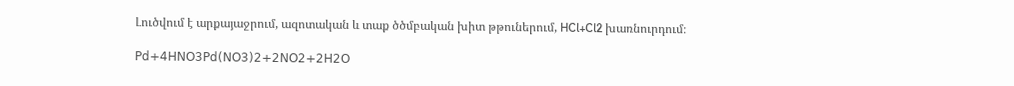Լուծվում է արքայաջրում, ազոտական և տաք ծծմբական խիտ թթուներում, HCl+Cl2 խառնուրդում։

𝖯𝖽+𝟦𝖧𝖭𝖮𝟥𝖯𝖽(𝖭𝖮𝟥)𝟤+𝟤𝖭𝖮𝟤+𝟤𝖧𝟤𝖮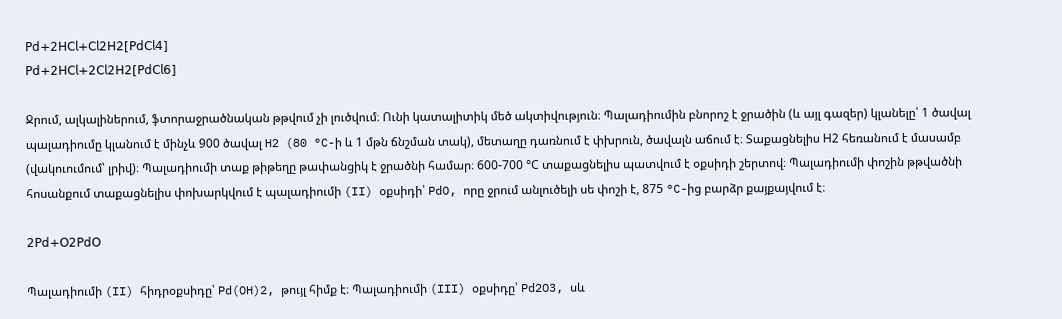𝖯𝖽+𝟤𝖧𝖢𝗅+𝖢𝗅𝟤𝖧𝟤[𝖯𝖽𝖢𝗅𝟦]
𝖯𝖽+𝟤𝖧𝖢𝗅+𝟤𝖢𝗅𝟤𝖧𝟤[𝖯𝖽𝖢𝗅𝟨]

Ջրում, ալկալիներում, ֆտորաջրածնական թթվում չի լուծվում։ Ունի կատալիտիկ մեծ ակտիվություն։ Պալադիումին բնորոշ է ջրածին (և այլ գազեր) կլանելը՝ 1 ծավալ պալադիումը կլանում է մինչև 900 ծավալ H2 (80 °C-ի և 1 մթն ճնշման տակ), մետաղը դառնում է փխրուն, ծավալն աճում է։ Տաքացնելիս Н2 հեռանում է մասամբ (վակուումում՝ լրիվ)։ Պալադիումի տաք թիթեղը թափանցիկ է ջրածնի համար։ 600-700 °С տաքացնելիս պատվում է օքսիդի շերտով։ Պալադիումի փոշին թթվածնի հոսանքում տաքացնելիս փոխարկվում է պալադիումի (II) օքսիդի՝ PdO, որը ջրում անլուծելի սե փոշի է, 875 °C-ից բարձր քայքայվում է։

𝟤𝖯𝖽+𝖮𝟤𝖯𝖽𝖮

Պալադիումի (II) հիդրօքսիդը՝ Pd(OH)2, թույլ հիմք է։ Պալադիումի (III) օքսիդը՝ Pd2O3, սև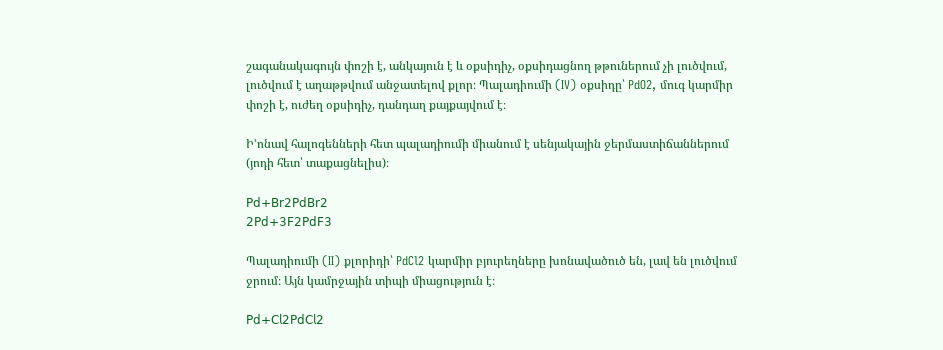շագանակագույն փոշի է, անկայուն է և օքսիդիչ, օքսիդացնող թթուներում չի լուծվում, լուծվում է աղաթթվում անջատելով քլոր։ Պալադիումի (IV) օքսիդը՝ PdO2, մուգ կարմիր փոշի է, ուժեղ օքսիդիչ, դանդաղ քայքայվում է։

Ի՚ոնավ հալոգենների հետ պալադիումի միանում է սենյակային ջերմաստիճաններում (յոդի հետ՝ տաքացնելիս)։

𝖯𝖽+𝖡𝗋𝟤𝖯𝖽𝖡𝗋𝟤
𝟤𝖯𝖽+𝟥𝖥𝟤𝖯𝖽𝖥𝟥

Պալադիումի (II) քլորիդի՝ PdCl2 կարմիր բյուրեղները խոնավածուծ են, լավ են լուծվում ջրում։ Այն կամրջային տիպի միացություն է։

𝖯𝖽+𝖢𝗅𝟤𝖯𝖽𝖢𝗅𝟤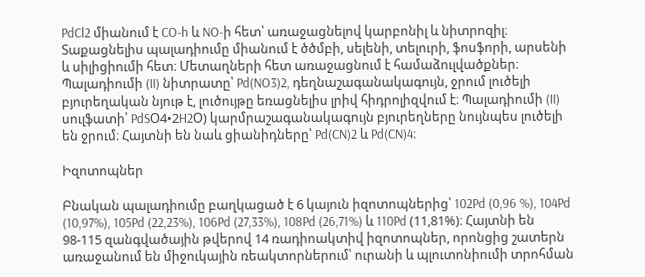PdCl2 միանում է CO-h և NO-ի հետ՝ առաջացնելով կարբոնիլ և նիտրոզիլ։ Տաքացնելիս պալադիումը միանում է ծծմբի, սելենի, տելուրի, ֆոսֆորի, արսենի և սիլիցիումի հետ։ Մետաղների հետ առաջացնում է համաձուլվածքներ։ Պալադիումի (II) նիտրատը՝ Pd(NO3)2, դեղնաշագանակագույն, ջրում լուծելի բյուրեղական նյութ է, լուծույթը եռացնելիս լրիվ հիդրոլիզվում է։ Պալադիումի (II) սուլֆատի՝ PdSՕ4•2H2Օ) կարմրաշագանակագույն բյուրեղները նույնպես լուծելի են ջրում։ Հայտնի են նաև ցիանիդները՝ Pd(CN)2 և Pd(CN)4։

Իզոտոպներ

Բնական պալադիումը բաղկացած է 6 կայուն իզոտոպներից՝ 102Pd (0,96 %), 104Pd (10,97%), 105Pd (22,23%), 106Pd (27,33%), 108Pd (26,71%) և 110Pd (11,81%)։ Հայտնի են 98-115 զանգվածային թվերով 14 ռադիոակտիվ իզոտոպներ, որոնցից շատերն առաջանում են միջուկային ռեակտորներում՝ ուրանի և պլուտոնիումի տրոհման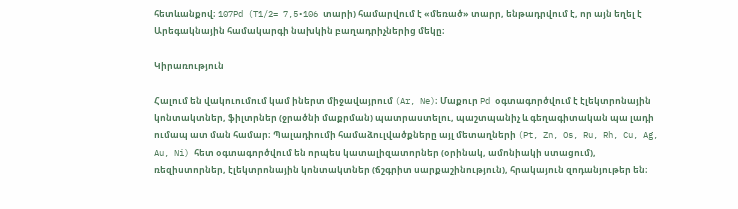հետևանքով։ 107Pd (T1/2= 7,5•106 տարի) համարվում է «մեռած» տարր, ենթադրվում է, որ այն եղել է Արեգակնային համակարգի նախկին բաղադրիչներից մեկը։

Կիրառություն

Հալում են վակուումում կամ իներտ միջավայրում (Ar, Ne)։ Մաքուր Pd օգտագործվում է էլեկտրոնային կոնտակտներ, ֆիլտրներ (ջրածնի մաքրման) պատրաստելու, պաշտպանիչ և գեղագիտական պա լադի ումապ ատ ման համար։ Պալադիումի համաձուլվածքները այլ մետաղների (Pt, Zn, Os, Ru, Rh, Cu, Ag, Au, Ni) հետ օգտագործվում են որպես կատալիզատորներ (օրինակ, ամոնիակի ստացում), ռեզիստորներ, էլեկտրոնային կոնտակտներ (ճշգրիտ սարքաշինություն), հրակայուն զոդանյութեր են։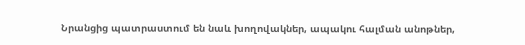Նրանցից պատրաստում են նաև խողովակներ, ապակու հալման անոթներ,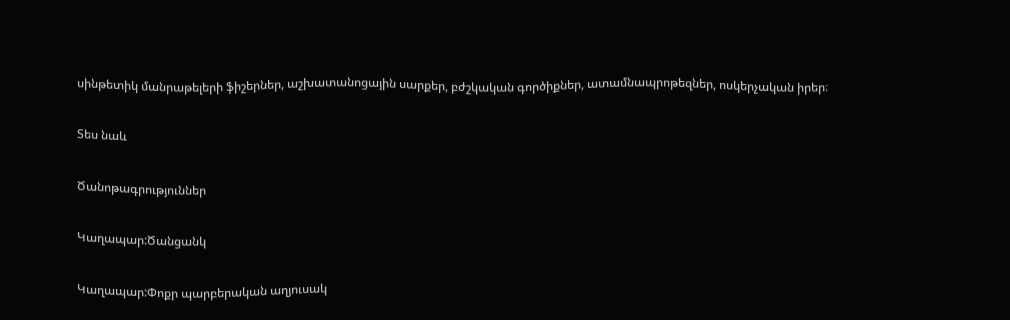սինթետիկ մանրաթելերի ֆիշերներ, աշխատանոցային սարքեր, բժշկական գործիքներ, ատամնապրոթեզներ, ոսկերչական իրեր։

Տես նաև

Ծանոթագրություններ

Կաղապար:Ծանցանկ

Կաղապար:Փոքր պարբերական աղյուսակ